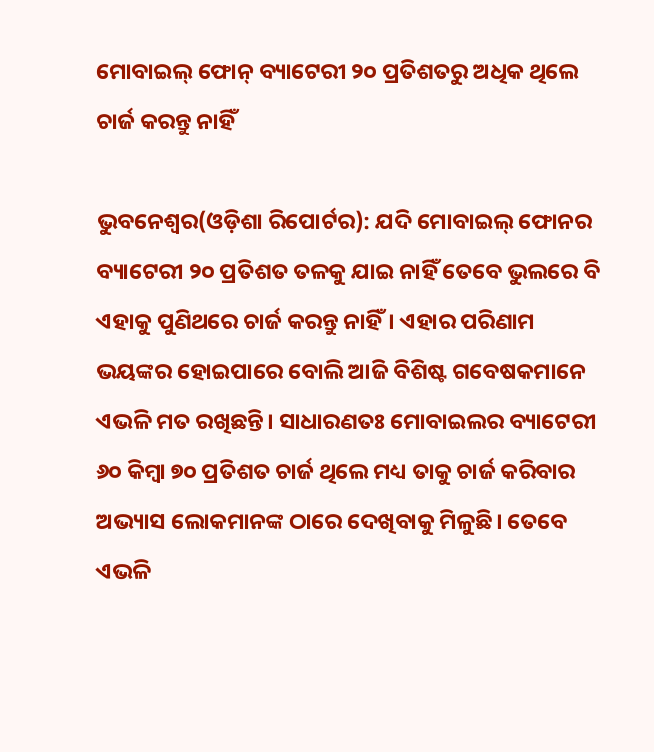ମୋବାଇଲ୍ ଫୋନ୍‌ ବ୍ୟାଟେରୀ ୨୦ ପ୍ରତିଶତରୁ ଅଧିକ ଥିଲେ ଚାର୍ଜ କରନ୍ତୁ ନାହିଁ

ଭୁବନେଶ୍ୱର(ଓଡ଼ିଶା ରିପୋର୍ଟର): ଯଦି ମୋବାଇଲ୍ ଫୋନର ବ୍ୟାଟେରୀ ୨୦ ପ୍ରତିଶତ ତଳକୁ ଯାଇ ନାହିଁ ତେବେ ଭୁଲରେ ବି ଏହାକୁ ପୁଣିଥରେ ଚାର୍ଜ କରନ୍ତୁ ନାହିଁ। ଏହାର ପରିଣାମ ଭୟଙ୍କର ହୋଇପାରେ ବୋଲି ଆଜି ବିଶିଷ୍ଟ ଗବେଷକମାନେ ଏଭଳି ମତ ରଖିଛନ୍ତି। ସାଧାରଣତଃ ମୋବାଇଲର ବ୍ୟାଟେରୀ ୬୦ କିମ୍ବା ୭୦ ପ୍ରତିଶତ ଚାର୍ଜ ଥିଲେ ମଧ୍ୟ ତାକୁ ଚାର୍ଜ କରିବାର ଅଭ୍ୟାସ ଲୋକମାନଙ୍କ ଠାରେ ଦେଖିବାକୁ ମିଳୁଛି। ତେବେ ଏଭଳି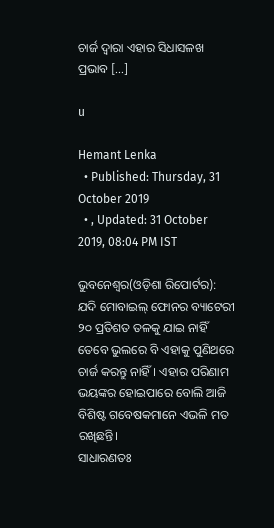ଚାର୍ଜ ଦ୍ୱାରା ଏହାର ସିଧାସଳଖ ପ୍ରଭାବ […]

u

Hemant Lenka
  • Published: Thursday, 31 October 2019
  • , Updated: 31 October 2019, 08:04 PM IST

ଭୁବନେଶ୍ୱର(ଓଡ଼ିଶା ରିପୋର୍ଟର): ଯଦି ମୋବାଇଲ୍ ଫୋନର ବ୍ୟାଟେରୀ ୨୦ ପ୍ରତିଶତ ତଳକୁ ଯାଇ ନାହିଁ ତେବେ ଭୁଲରେ ବି ଏହାକୁ ପୁଣିଥରେ ଚାର୍ଜ କରନ୍ତୁ ନାହିଁ। ଏହାର ପରିଣାମ ଭୟଙ୍କର ହୋଇପାରେ ବୋଲି ଆଜି ବିଶିଷ୍ଟ ଗବେଷକମାନେ ଏଭଳି ମତ ରଖିଛନ୍ତି।
ସାଧାରଣତଃ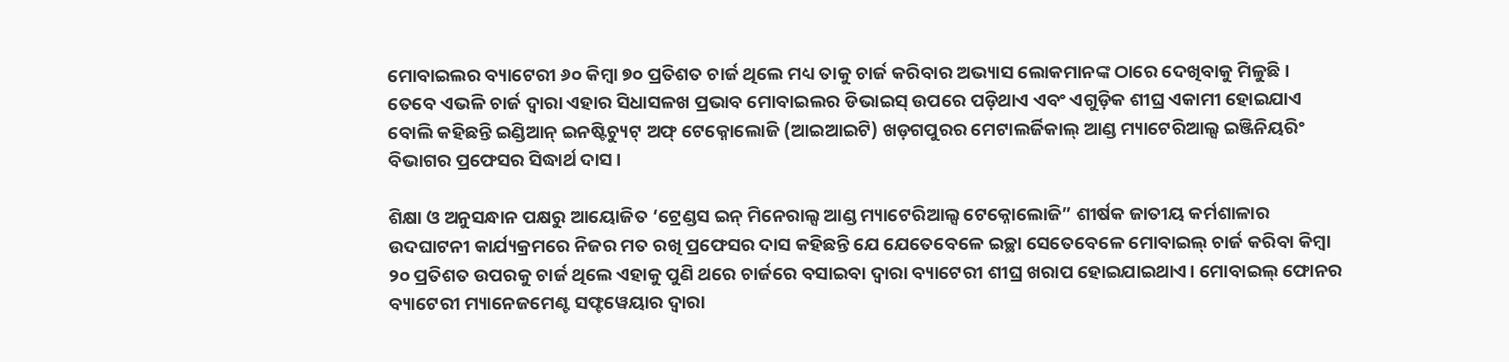ମୋବାଇଲର ବ୍ୟାଟେରୀ ୬୦ କିମ୍ବା ୭୦ ପ୍ରତିଶତ ଚାର୍ଜ ଥିଲେ ମଧ୍ୟ ତାକୁ ଚାର୍ଜ କରିବାର ଅଭ୍ୟାସ ଲୋକମାନଙ୍କ ଠାରେ ଦେଖିବାକୁ ମିଳୁଛି। ତେବେ ଏଭଳି ଚାର୍ଜ ଦ୍ୱାରା ଏହାର ସିଧାସଳଖ ପ୍ରଭାବ ମୋବାଇଲର ଡିଭାଇସ୍ ଉପରେ ପଡ଼ିଥାଏ ଏବଂ ଏଗୁଡ଼ିକ ଶୀଘ୍ର ଏକାମୀ ହୋଇଯାଏ ବୋଲି କହିଛନ୍ତି ଇଣ୍ଡିଆନ୍ ଇନଷ୍ଟିଚ୍ୟୁଟ୍ ଅଫ୍ ଟେକ୍ନୋଲୋଜି (ଆଇଆଇଟି) ଖଡ଼ଗପୁରର ମେଟାଲର୍ଜିକାଲ୍ ଆଣ୍ଡ ମ୍ୟାଟେରିଆଲ୍ସ ଇଞ୍ଜିନିୟରିଂ ବିଭାଗର ପ୍ରଫେସର ସିଦ୍ଧାର୍ଥ ଦାସ।

ଶିକ୍ଷା ଓ ଅନୁସନ୍ଧାନ ପକ୍ଷରୁ ଆୟୋଜିତ ‘ଟ୍ରେଣ୍ଡସ ଇନ୍ ମିନେରାଲ୍ସ ଆଣ୍ଡ ମ୍ୟାଟେରିଆଲ୍ସ ଟେକ୍ନୋଲୋଜି” ଶୀର୍ଷକ ଜାତୀୟ କର୍ମଶାଳାର ଉଦଘାଟନୀ କାର୍ଯ୍ୟକ୍ରମରେ ନିଜର ମତ ରଖି ପ୍ରଫେସର ଦାସ କହିଛନ୍ତି ଯେ ଯେତେବେଳେ ଇଚ୍ଛା ସେତେବେଳେ ମୋବାଇଲ୍ ଚାର୍ଜ କରିବା କିମ୍ବା ୨୦ ପ୍ରତିଶତ ଉପରକୁ ଚାର୍ଜ ଥିଲେ ଏହାକୁ ପୁଣି ଥରେ ଚାର୍ଜରେ ବସାଇବା ଦ୍ୱାରା ବ୍ୟାଟେରୀ ଶୀଘ୍ର ଖରାପ ହୋଇଯାଇଥାଏ। ମୋବାଇଲ୍ ଫୋନର ବ୍ୟାଟେରୀ ମ୍ୟାନେଜମେଣ୍ଟ ସଫ୍ଟୱେୟାର ଦ୍ୱାରା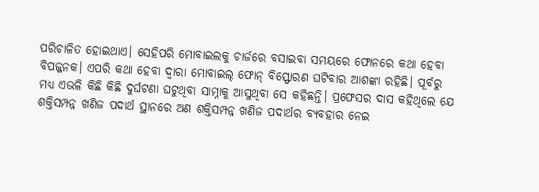ପରିଚାଳିତ ହୋଇଥାଏ। ସେହିପରି ମୋବାଇଲକୁ ଚାର୍ଜରେ ବସାଇବା ସମୟରେ ଫୋନରେ କଥା ହେବା ବିପଜ୍ଜନକ। ଏପରି କଥା ହେବା ଦ୍ୱାରା ମୋବାଇଲ୍ ଫୋନ୍ ବିସ୍ଫୋରଣ ଘଟିବାର ଆଶଙ୍କା ରହିଛି। ପୂର୍ବରୁ ମଧ୍ୟ ଏଭଳି କିଛି କିଛି ଦୁର୍ଘଟଣା ଘଟୁଥିବା ସାମ୍ନାକୁ ଆସୁଥିବା ସେ କହିଛନ୍ତି। ପ୍ରଫେସର ଦାସ କହିଥିଲେ ଯେ ଶକ୍ତିସମ୍ପନ୍ନ ଖଣିଜ ପଦାର୍ଥ ସ୍ଥାନରେ ଅଣ ଶକ୍ତିସମ୍ପନ୍ନ ଖଣିଜ ପଦାର୍ଥର ବ୍ୟବହାର ନେଇ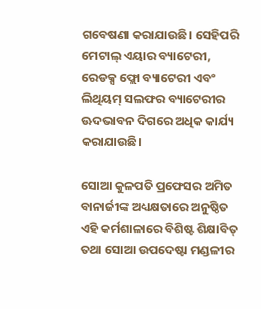ଗବେଷଣା କରାଯାଉଛି। ସେହିପରି ମେଟାଲ୍ ଏୟାର ବ୍ୟାଟେରୀ, ରେଡକ୍ସ ଫ୍ଲୋ ବ୍ୟାଟେରୀ ଏବଂ ଲିଥିୟମ୍ ସଲଫର ବ୍ୟାଟେରୀର ଊଦଭାବନ ଦିଗରେ ଅଧିକ କାର୍ଯ୍ୟ କରାଯାଉଛି।

ସୋଆ କୁଳପତି ପ୍ରଫେସର ଅମିତ ବାନାର୍ଜୀଙ୍କ ଅଧ୍ୟକ୍ଷତାରେ ଅନୁଷ୍ଠିତ ଏହି କର୍ମଶାଳାରେ ବିଶିଷ୍ଟ ଶିକ୍ଷାବିତ୍ ତଥା ସୋଆ ଉପଦେଷ୍ଟା ମଣ୍ଡଳୀର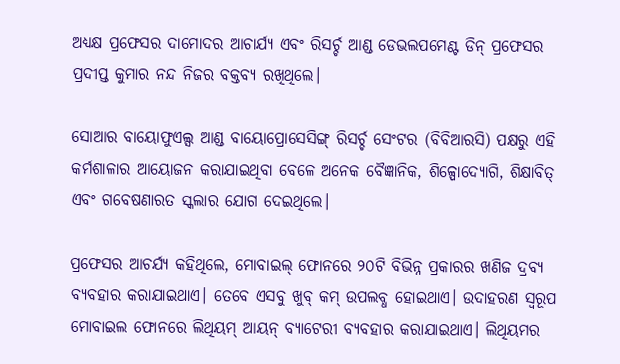ଅଧ୍ୟକ୍ଷ ପ୍ରଫେସର ଦାମୋଦର ଆଚାର୍ଯ୍ୟ ଏବଂ ରିସର୍ଚ୍ଚ ଆଣ୍ଡ ଡେଭଲପମେଣ୍ଟ ଡିନ୍ ପ୍ରଫେସର ପ୍ରଦୀପ୍ତ କୁମାର ନନ୍ଦ ନିଜର ବକ୍ତବ୍ୟ ରଖିଥିଲେ।

ସୋଆର ବାୟୋଫୁଏଲ୍ସ ଆଣ୍ଡ ବାୟୋପ୍ରୋସେସିଙ୍ଗ୍ ରିସର୍ଚ୍ଚ ସେଂଟର (ବିବିଆରସି) ପକ୍ଷରୁ ଏହି କର୍ମଶାଳାର ଆୟୋଜନ କରାଯାଇଥିବା ବେଳେ ଅନେକ ବୈଜ୍ଞାନିକ, ଶିଳ୍ପୋଦ୍ୟୋଗି, ଶିକ୍ଷାବିତ୍ ଏବଂ ଗବେଷଣାରତ ସ୍କଲାର ଯୋଗ ଦେଇଥିଲେ।

ପ୍ରଫେସର ଆଚର୍ଯ୍ୟ କହିଥିଲେ, ମୋବାଇଲ୍ ଫୋନରେ ୨୦ଟି ବିଭିନ୍ନ ପ୍ରକାରର ଖଣିଜ ଦ୍ରବ୍ୟ ବ୍ୟବହାର କରାଯାଇଥାଏ। ତେବେ ଏସବୁ ଖୁବ୍ କମ୍ ଉପଲବ୍ଧ ହୋଇଥାଏ। ଉଦାହରଣ ସ୍ୱରୂପ ମୋବାଇଲ ଫୋନରେ ଲିଥିୟମ୍ ଆୟନ୍ ବ୍ୟାଟେରୀ ବ୍ୟବହାର କରାଯାଇଥାଏ। ଲିଥିୟମର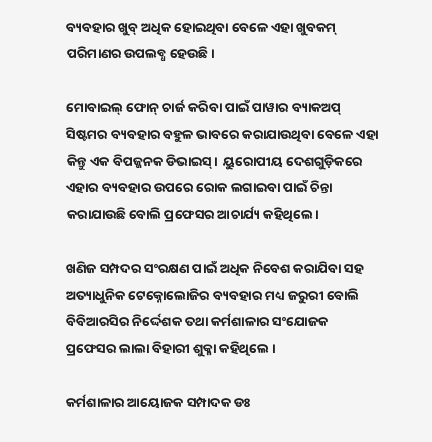ବ୍ୟବହାର ଖୁବ୍ ଅଧିକ ହୋଇଥିବା ବେଳେ ଏହା ଖୁବକମ୍ ପରିମାଣର ଉପଲବ୍ଧ ହେଉଛି।

ମୋବାଇଲ୍ ଫୋନ୍ ଚାର୍ଜ କରିବା ପାଇଁ ପାୱାର ବ୍ୟାକଅପ୍ ସିଷ୍ଟମର ବ୍ୟବହାର ବହୁଳ ଭାବରେ କରାଯାଉଥିବା ବେଳେ ଏହା କିନ୍ତୁ ଏକ ବିପଜ୍ଜନକ ଡିଭାଇସ୍।  ୟୁରୋପୀୟ ଦେଶଗୁଡ଼ିକରେ ଏହାର ବ୍ୟବହାର ଉପରେ ରୋକ ଲଗାଇବା ପାଇଁ ଚିନ୍ତା କରାଯାଉଛି ବୋଲି ପ୍ରଫେସର ଆଚାର୍ଯ୍ୟ କହିଥିଲେ।

ଖଣିଜ ସମ୍ପଦର ସଂରକ୍ଷଣ ପାଇଁ ଅଧିକ ନିବେଶ କରାଯିବା ସହ ଅତ୍ୟାଧୁନିକ ଟେକ୍ନୋଲୋଜିର ବ୍ୟବହାର ମଧ୍ୟ ଜରୁରୀ ବୋଲି ବିବିଆରସିର ନିର୍ଦ୍ଦେଶକ ତଥା କର୍ମଶାଳାର ସଂଯୋଜକ ପ୍ରଫେସର ଲାଲା ବିହାରୀ ଶୁକ୍ଳା କହିଥିଲେ ।

କର୍ମଶାଳାର ଆୟୋଜକ ସମ୍ପାଦକ ଡଃ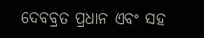ଦେବବ୍ରତ ପ୍ରଧାନ ଏବଂ ସହ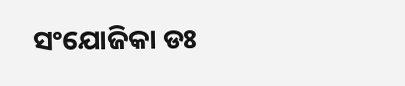ସଂଯୋଜିକା ଡଃ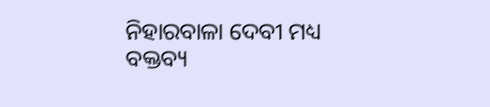ନିହାରବାଳା ଦେବୀ ମଧ୍ୟ ବକ୍ତବ୍ୟ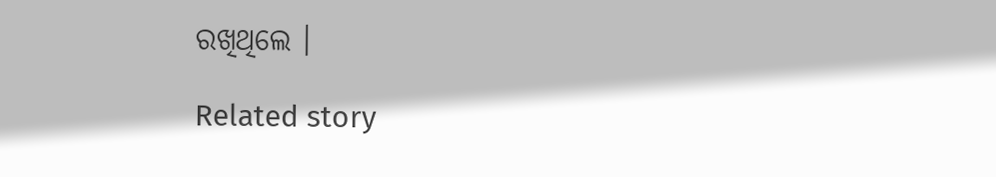ରଖିଥିଲେ ।

Related story